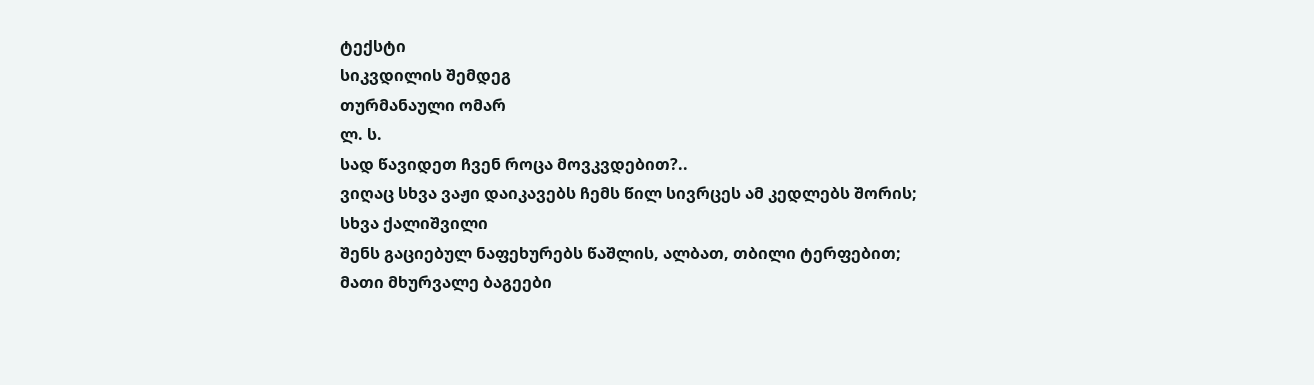ტექსტი
სიკვდილის შემდეგ
თურმანაული ომარ
ლ. ს.
სად წავიდეთ ჩვენ როცა მოვკვდებით?..
ვიღაც სხვა ვაჟი დაიკავებს ჩემს წილ სივრცეს ამ კედლებს შორის;
სხვა ქალიშვილი
შენს გაციებულ ნაფეხურებს წაშლის, ალბათ, თბილი ტერფებით;
მათი მხურვალე ბაგეები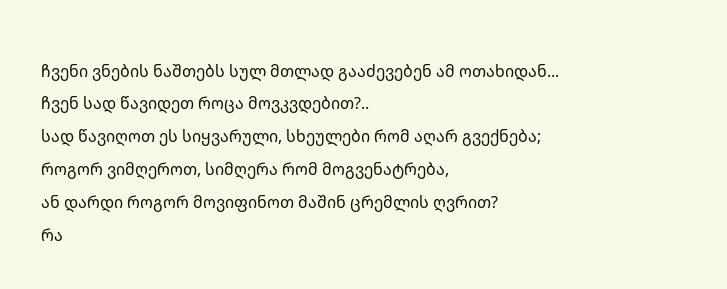ჩვენი ვნების ნაშთებს სულ მთლად გააძევებენ ამ ოთახიდან...
ჩვენ სად წავიდეთ როცა მოვკვდებით?..
სად წავიღოთ ეს სიყვარული, სხეულები რომ აღარ გვექნება;
როგორ ვიმღეროთ, სიმღერა რომ მოგვენატრება,
ან დარდი როგორ მოვიფინოთ მაშინ ცრემლის ღვრით?
რა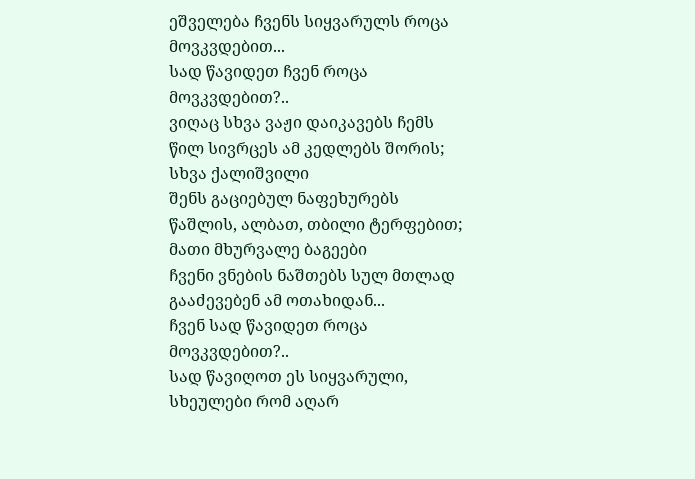ეშველება ჩვენს სიყვარულს როცა მოვკვდებით...
სად წავიდეთ ჩვენ როცა მოვკვდებით?..
ვიღაც სხვა ვაჟი დაიკავებს ჩემს წილ სივრცეს ამ კედლებს შორის;
სხვა ქალიშვილი
შენს გაციებულ ნაფეხურებს წაშლის, ალბათ, თბილი ტერფებით;
მათი მხურვალე ბაგეები
ჩვენი ვნების ნაშთებს სულ მთლად გააძევებენ ამ ოთახიდან...
ჩვენ სად წავიდეთ როცა მოვკვდებით?..
სად წავიღოთ ეს სიყვარული, სხეულები რომ აღარ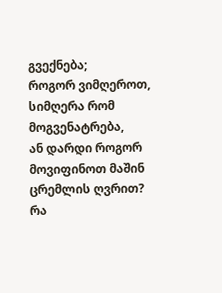გვექნება;
როგორ ვიმღეროთ, სიმღერა რომ მოგვენატრება,
ან დარდი როგორ მოვიფინოთ მაშინ ცრემლის ღვრით?
რა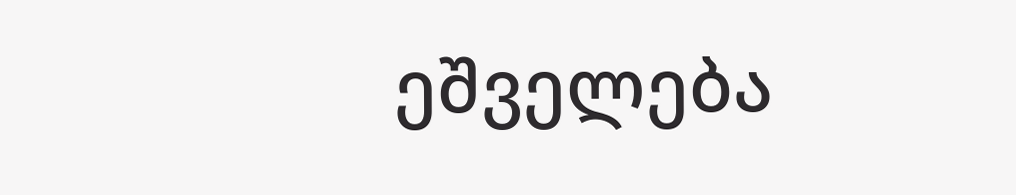ეშველება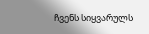ჩვენს სიყვარულს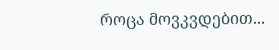როცა მოვკვდებით...